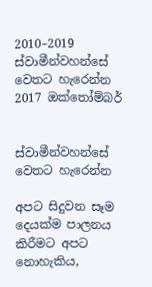2010–2019
ස්වාමීන්වහන්සේ වෙතට හැරෙන්න
2017 ඔක්තෝම්බර්


ස්වාමීන්වහන්සේ වෙතට හැරෙන්න

අපට සිදුවන සෑම දෙයක්ම පාලනය කිරීමට අපට නොහැකිය,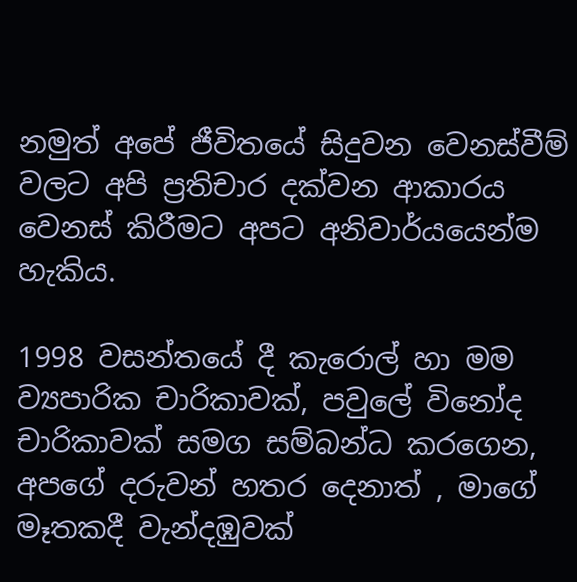නමුත් අපේ ජීවිතයේ සිදුවන වෙනස්වීම් වලට අපි ප්‍රතිචාර දක්වන ආකාරය වෙනස් කිරීමට අපට අනිවාර්යයෙන්ම හැකිය.

1998 වසන්තයේ දී කැරොල් හා මම ව්‍යපාරික චාරිකාවක්, පවුලේ විනෝද චාරිකාවක් සමග සම්බන්ධ කරගෙන, අපගේ දරුවන් හතර දෙනාත් , මාගේ මෑතකදී වැන්දඹුවක්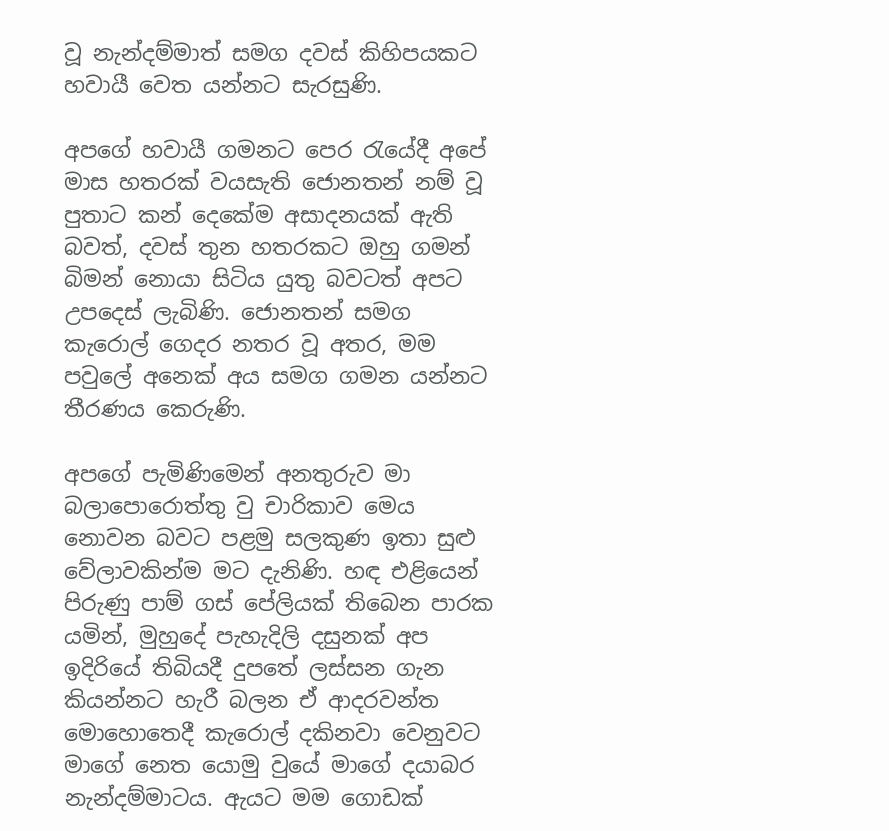වූ නැන්දම්මාත් සමග දවස් කිහිපයකට හවායී වෙත යන්නට සැරසුණි.

අපගේ හවායී ගමනට පෙර රැයේදී අපේ මාස හතරක් වයසැති ජොනතන් නම් වූ පුතාට කන් දෙකේම අසාදනයක් ඇති බවත්, දවස් තුන හතරකට ඔහු ගමන් බිමන් නොයා සිටිය යුතු බවටත් අපට උපදෙස් ලැබිණි. ජොනතන් සමග කැරොල් ගෙදර නතර වූ අතර, මම පවුලේ අනෙක් අය සමග ගමන යන්නට තීරණය කෙරුණි.

අපගේ පැමිණිමෙන් අනතුරුව මා බලාපොරොත්තු වු චාරිකාව මෙය නොවන බවට පළමු සලකුණ ඉතා සුළු වේලාවකින්ම මට දැනිණි. හඳ එළියෙන් පිරුණු පාම් ගස් පේලියක් තිබෙන පාරක යමින්, මුහුදේ පැහැදිලි දසුනක් අප ඉදිරියේ තිබියදී දුපතේ ලස්සන ගැන කියන්නට හැරී බලන ඒ ආදරවන්ත මොහොතෙදී කැරොල් දකිනවා වෙනුවට මාගේ නෙත යොමු වුයේ මාගේ දයාබර නැන්දම්මාටය. ඇයට මම ගොඩක්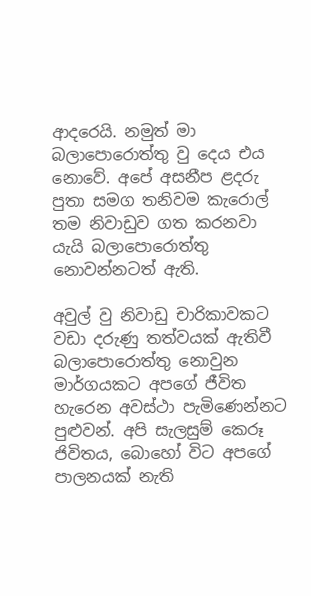ආදරෙයි. නමුත් මා බලාපොරොත්තු වු දෙය එය නොවේ. අපේ අසනීප ළදරු පුතා සමග තනිවම කැරොල් තම නිවාඩුව ගත කරනවා යැයි බලාපොරොත්තු නොවන්නටත් ඇති.

අවුල් වු නිවාඩු චාරිකාවකට වඩා දරුණු තත්වයක් ඇතිවී බලාපොරොත්තු නොවුන මාර්ගයකට අපගේ ජීවිත හැරෙන අවස්ථා පැමිණෙන්නට පුළුවන්. අපි සැලසුම් කෙරූ ජිවිතය, බොහෝ විට අපගේ පාලනයක් නැති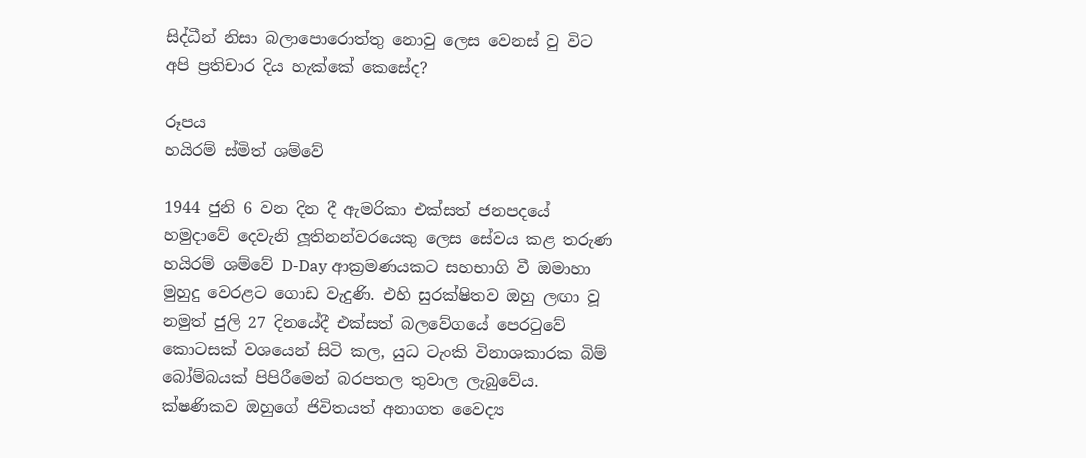සිද්ධීන් නිසා බලාපොරොත්තු නොවු ලෙස වෙනස් වු විට අපි ප්‍රතිචාර දිය හැක්කේ කෙසේද?

රූපය
හයිරම් ස්මිත් ශම්වේ

1944 ජුනි 6 වන දින දී ඇමරිකා එක්සත් ජනපදයේ හමුදාවේ දෙවැනි ලූතිනන්වරයෙකු ලෙස සේවය කළ තරුණ හයිරම් ශම්වේ D-Day ආක්‍රමණයකට සහභාගි වී ඔමාහා මුහුදු වෙරළට ගොඩ වැදුණි. එහි සුරක්ෂිතව ඔහු ලඟා වූ නමුත් ජුලි 27 දිනයේදී එක්සත් බලවේගයේ පෙරටුවේ කොටසක් වශයෙන් සිටි කල, යුධ ටැංකි විනාශකාරක බිම් බෝම්බයක් පිපිරීමෙන් බරපතල තුවාල ලැබුවේය. ක්ෂණිකව ඔහුගේ ජිවිතයත් අනාගත වෛද්‍ය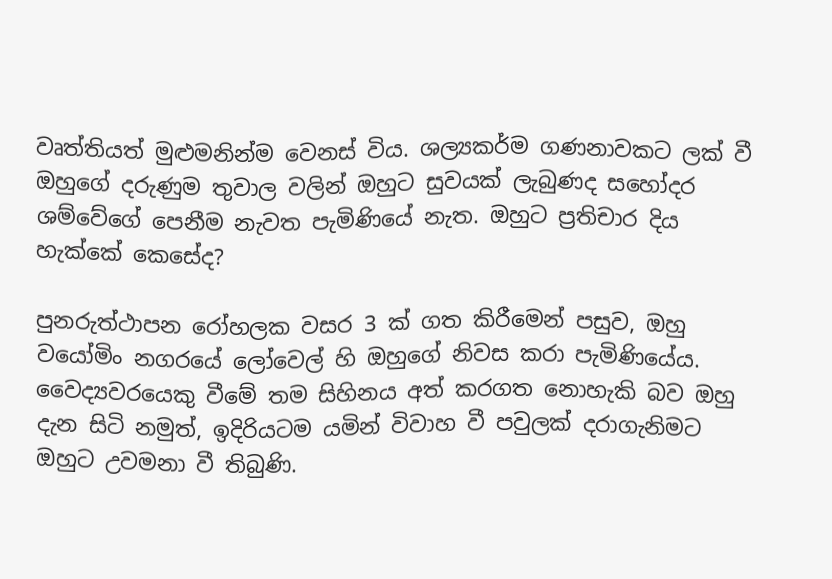වෘත්තියත් මුළුමනින්ම වෙනස් විය. ශල්‍යකර්ම ගණනාවකට ලක් වී ඔහුගේ දරුණුම තුවාල වලින් ඔහුට සුවයක් ලැබුණද සහෝදර ශම්වේගේ පෙනීම නැවත පැමිණියේ නැත. ඔහුට ප්‍රතිචාර දිය හැක්කේ කෙසේද?

පුනරුත්ථාපන රෝහලක වසර 3 ක් ගත කිරීමෙන් පසුව, ඔහු වයෝමිං නගරයේ ලෝවෙල් හි ඔහුගේ නිවස කරා පැමිණියේය. වෛද්‍යවරයෙකු වීමේ තම සිහිනය අත් කරගත නොහැකි බව ඔහු දැන සිටි නමුත්, ඉදිරියටම යමින් විවාහ වී පවුලක් දරාගැනිමට ඔහුට උවමනා වී තිබුණි.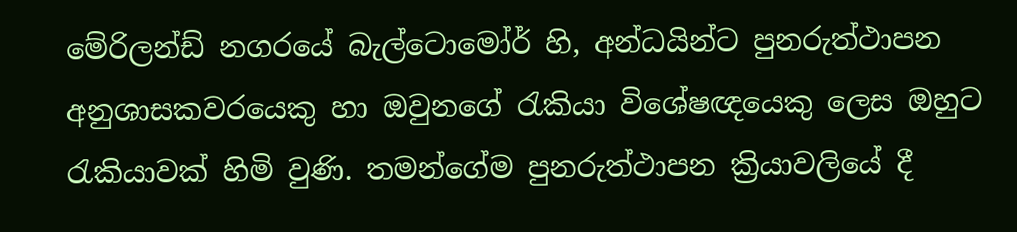මේරිලන්ඩ් නගරයේ බැල්ටොමෝර් හි, අන්ධයින්ට පුනරුත්ථාපන අනුශාසකවරයෙකු හා ඔවුනගේ රැකියා විශේෂඥයෙකු ලෙස ඔහුට රැකියාවක් හිමි වුණි. තමන්ගේම පුනරුත්ථාපන ක්‍රියාවලියේ දී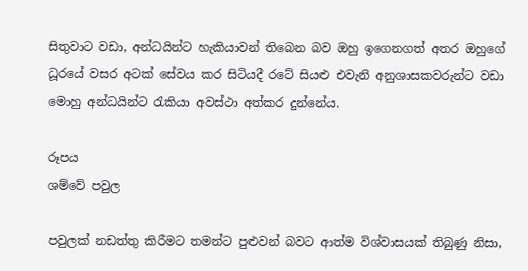සිතුවාට වඩා, අන්ධයින්ට හැකියාවන් තිබෙන බව ඔහු ඉගෙනගත් අතර ඔහුගේ ධූරයේ වසර අටක් සේවය කර සිටියදී රටේ සියළු එවැනි අනුශාසකවරුන්ට වඩා මොහු අන්ධයින්ට රැකියා අවස්ථා අත්කර දුන්නේය.

රූපය
ශම්වේ පවුල

පවුලක් නඩත්තු කිරීමට තමන්ට පුළුවන් බවට ආත්ම විශ්වාසයක් තිබුණු නිසා,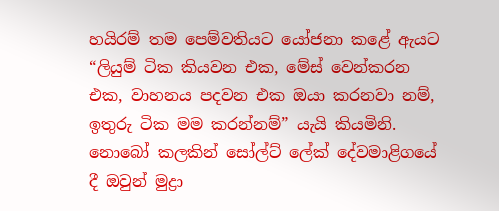හයිරම් තම පෙම්වතියට යෝජනා කළේ ඇයට “ලියුම් ටික කියවන එක, මේස් වෙන්කරන එක, වාහනය පදවන එක ඔයා කරනවා නම්, ඉතුරු ටික මම කරන්නම්” යැයි කියමිනි. නොබෝ කලකින් සෝල්ට් ලේක් දේවමාළිගයේ දී ඔවුන් මුද්‍රා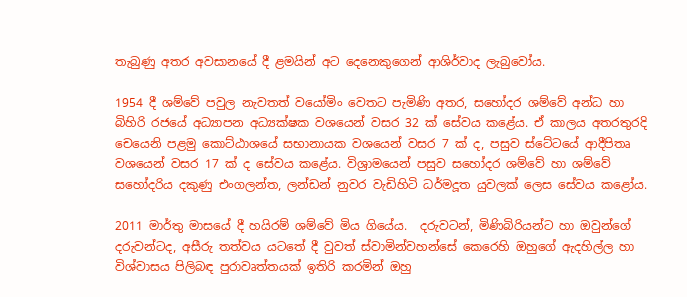තැබුණු අතර අවසානයේ දී ළමයින් අට දෙනෙකුගෙන් ආශිර්වාද ලැබුවෝය.

1954 දී ශම්වේ පවුල නැවතත් වයෝමිං වෙතට පැමිණි අතර, සහෝදර ශම්වේ අන්ධ හා බිහිරි රජයේ අධ්‍යාපන අධ්‍යක්ෂක වශයෙන් වසර 32 ක් සේවය කළේය. ඒ කාලය අතරතුරදි චෙයෙනි පළමු කොට්ඨාශයේ සභානායක වශයෙන් වසර 7 ක් ද, පසුව ස්ටේටයේ ආදීපිතෘ වශයෙන් වසර 17 ක් ද සේවය කළේය. විශ්‍රාමයෙන් පසුව සහෝදර ශම්වේ හා ශම්වේ සහෝදරිය දකුණු එංගලන්ත, ලන්ඩන් නුවර වැඩිහිටි ධර්මදූත යුවලක් ලෙස සේවය කළෝය.

2011 මාර්තු මාසයේ දී හයිරම් ශම්වේ මිය ගියේය.  දරුවටන්, මිණිබිරියන්ට හා ඔවුන්ගේ දරුවන්ටද, අසීරු තත්වය යටතේ දී වුවත් ස්වාමින්වහන්සේ කෙරෙහි ඔහුගේ ඇදහිල්ල හා විශ්වාසය පිලිබඳ පුරාවෘත්තයක් ඉතිරි කරමින් ඔහු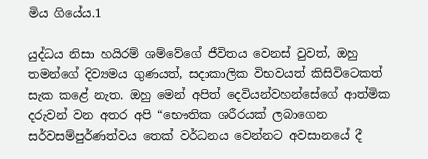මිය ගියේය.1

යුද්ධය නිසා හයිරම් ශම්වේගේ ජීවිතය වෙනස් වුවත්, ඔහු තමන්ගේ දිව්‍යමය ගුණයත්, සදාකාලික විභවයත් කිසිවිටෙකත් සැක කළේ නැත. ඔහු මෙන් අපිත් දෙවියන්වහන්සේගේ ආත්මික දරුවන් වන අතර අපි “භෞතික ශරීරයක් ලබාගෙන සර්වසම්පුර්ණත්වය තෙක් වර්ධනය වෙන්නට අවසානයේ දී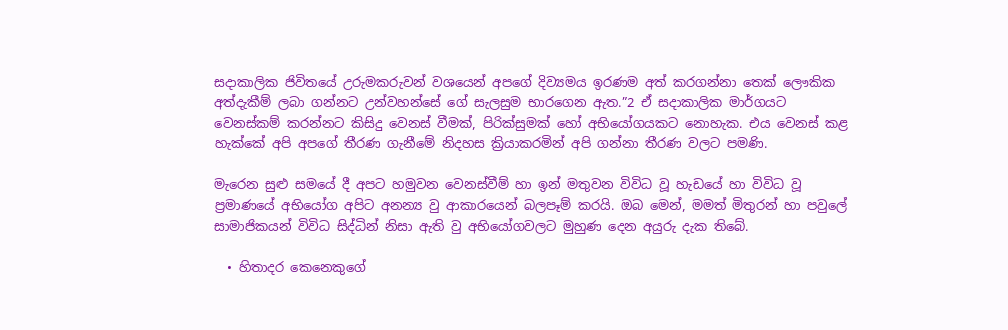සදාකාලික ජිවිතයේ උරුමකරුවන් වශයෙන් අපගේ දිව්‍යමය ඉරණම අත් කරගන්නා තෙක් ලෞකික අත්දැකීම් ලබා ගන්නට උන්වහන්සේ ගේ සැලසුම භාරගෙන ඇත.”2 ඒ සදාකාලික මාර්ගයට වෙනස්කම් කරන්නට කිසිදු වෙනස් වීමක්, පිරික්සුමක් හෝ අභියෝගයකට නොහැක. එය වෙනස් කළ හැක්කේ අපි අපගේ තීරණ ගැනීමේ නිදහස ක්‍රියාකරමින් අපි ගන්නා තීරණ වලට පමණි.

මැරෙන සුළු සමයේ දී අපට හමුවන වෙනස්වීම් හා ඉන් මතුවන විවිධ වූ හැඩයේ හා විවිධ වූ ප්‍රමාණයේ අභියෝග අපිට අනන්‍ය වු ආකාරයෙන් බලපෑම් කරයි. ඔබ මෙන්, මමත් මිතුරන් හා පවුලේ සාමාජිකයන් විවිධ සිද්ධින් නිසා ඇති වු අභියෝගවලට මුහුණ දෙන අයුරු දැක තිබේ.

  • හිතාදර කෙනෙකුගේ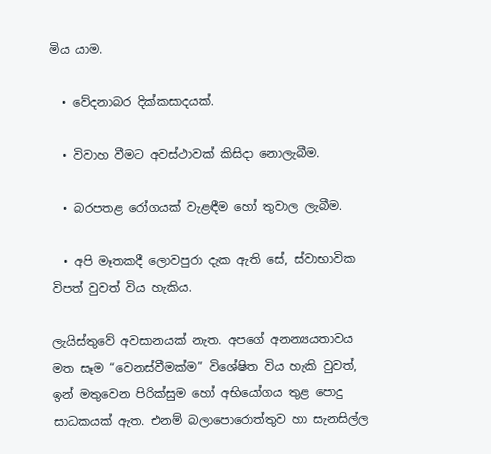මිය යාම.

  • වේදනාබර දික්කසාදයක්.

  • විවාහ වීමට අවස්ථාවක් කිසිදා නොලැබීම.

  • බරපතළ රෝගයක් වැළඳීම හෝ තුවාල ලැබීම.

  • අපි මෑතකදී ලොවපුරා දැක ඇති සේ, ස්වාභාවික විපත් වුවත් විය හැකිය.

ලැයිස්තුවේ අවසානයක් නැත. අපගේ අනන්‍යයතාවය මත සෑම “වෙනස්වීමක්ම” විශේෂිත විය හැකි වුවත්, ඉන් මතුවෙන පිරික්සුම හෝ අභියෝගය තුළ පොදු සාධකයක් ඇත. එනම් බලාපොරොත්තුව හා සැනසිල්ල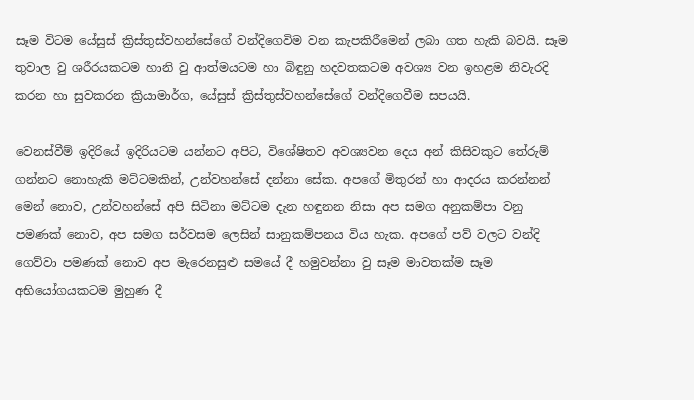සෑම විටම යේසුස් ක්‍රිස්තුස්වහන්සේගේ වන්දිගෙවිම වන කැපකිරීමෙන් ලබා ගත හැකි බවයි. සෑම තුවාල වු ශරීරයකටම හානි වු ආත්මයටම හා බිඳුනු හදවතකටම අවශ්‍ය වන ඉහළම නිවැරදි කරන හා සුවකරන ක්‍රියාමාර්ග, යේසුස් ක්‍රිස්තුස්වහන්සේගේ වන්දිගෙවීම සපයයි.

වෙනස්වීම් ඉදිරියේ ඉදිරියටම යන්නට අපිට, විශේෂිතව අවශ්‍යවන දෙය අන් කිසිවකුට තේරුම් ගන්නට නොහැකි මට්ටමකින්, උන්වහන්සේ දන්නා සේක. අපගේ මිතුරන් හා ආදරය කරන්නන් මෙන් නොව, උන්වහන්සේ අපි සිටිනා මට්ටම දැන හඳුනන නිසා අප සමග අනුකම්පා වනු පමණක් නොව, අප සමග සර්වසම ලෙසින් සානුකම්පනය විය හැක. අපගේ පව් වලට වන්දි ගෙව්වා පමණක් නොව අප මැරෙනසුළු සමයේ දී හමුවන්නා වු සෑම මාවතක්ම සෑම අභියෝගයකටම මුහුණ දී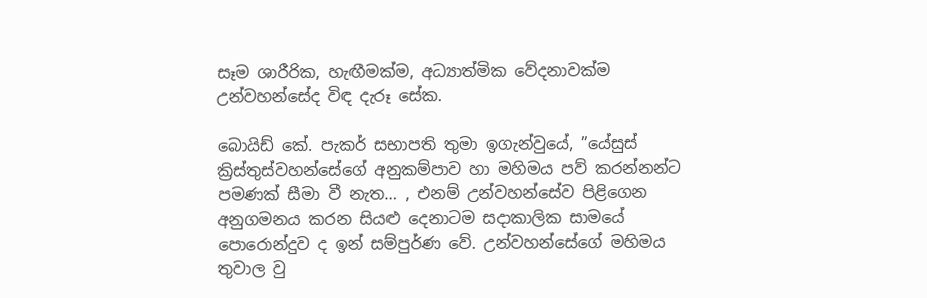සෑම ශාරීරික, හැඟීමක්ම, අධ්‍යාත්මික වේදනාවක්ම උන්වහන්සේද විඳ දැරූ සේක.

බොයිඩ් කේ. පැකර් සභාපති තුමා ඉගැන්වුයේ, ”යේසුස් ක්‍රිස්තුස්වහන්සේගේ අනුකම්පාව හා මහිමය පව් කරන්නන්ට පමණක් සීමා වී නැත… , එනම් උන්වහන්සේව පිළිගෙන අනුගමනය කරන සියළු දෙනාටම සදාකාලික සාමයේ පොරොන්දුව ද ඉන් සම්පුර්ණ වේ. උන්වහන්සේගේ මහිමය තුවාල වු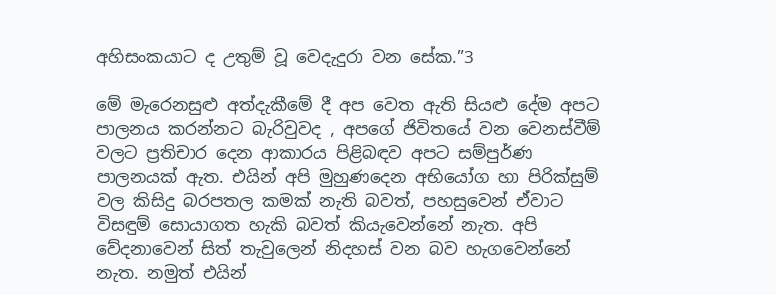අහිසංකයාට ද උතුම් වූ වෙදැදුරා වන සේක.”3

මේ මැරෙනසුළු අත්දැකීමේ දී අප වෙත ඇති සියළු දේම අපට පාලනය කරන්නට බැරිවුවද , අපගේ ජිවිතයේ වන වෙනස්වීම් වලට ප්‍රතිචාර දෙන ආකාරය පිළිබඳව අපට සම්පුර්ණ පාලනයක් ඇත. එයින් අපි මුහුණදෙන අභියෝග හා පිරික්සුම් වල කිසිදු බරපතල කමක් නැති බවත්, පහසුවෙන් ඒවාට විසඳුම් සොයාගත හැකි බවත් කියැවෙන්නේ නැත. අපි වේදනාවෙන් සිත් තැවුලෙන් නිදහස් වන බව හැගවෙන්නේ නැත. නමුත් එයින්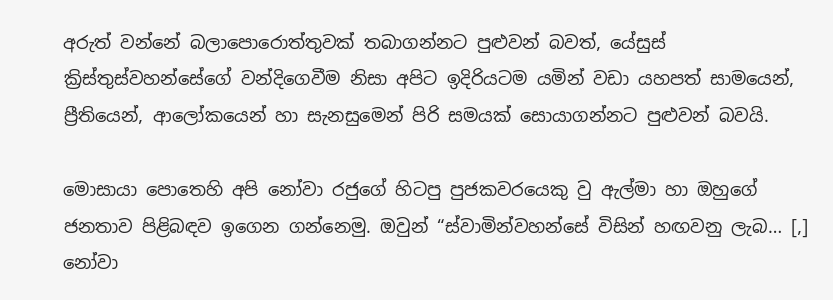අරුත් වන්නේ බලාපොරොත්තුවක් තබාගන්නට පුළුවන් බවත්, යේසුස් ක්‍රිස්තුස්වහන්සේගේ වන්දිගෙවීම නිසා අපිට ඉදිරියටම යමින් වඩා යහපත් සාමයෙන්, ප්‍රීතියෙන්, ආලෝකයෙන් හා සැනසුමෙන් පිරි සමයක් සොයාගන්නට පුළුවන් බවයි.

මොසායා පොතෙහි අපි නෝවා රජුගේ හිටපු පුජකවරයෙකු වු ඇල්මා හා ඔහුගේ ජනතාව පිළිබඳව ඉගෙන ගන්නෙමු. ඔවුන් “ස්වාමින්වහන්සේ විසින් හඟවනු ලැබ… [,] නෝවා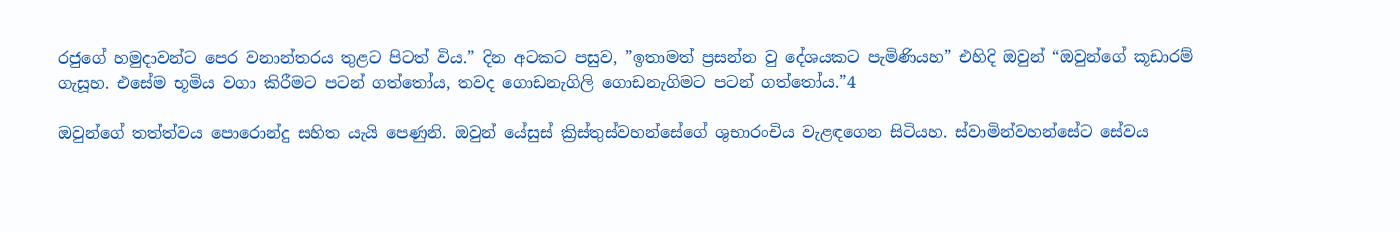රජුගේ හමුදාවන්ට පෙර වනාන්තරය තුළට පිටත් විය.” දින අටකට පසුව, ”ඉතාමත් ප්‍රසන්න වු දේශයකට පැමිණියහ” එහිදි ඔවුන් “ඔවුන්ගේ කූඩාරම් ගැසූහ. එසේම භූමිය වගා කිරීමට පටන් ගත්තෝය, තවද ගොඩනැගිලි ගොඩනැගිමට පටන් ගත්තෝය.”4

ඔවුන්ගේ තත්ත්වය පොරොන්දු සහිත යැයි පෙණුනි. ඔවුන් යේසුස් ක්‍රිස්තුස්වහන්සේගේ ශුභාරංචිය වැළඳගෙන සිටියහ. ස්වාමින්වහන්සේට සේවය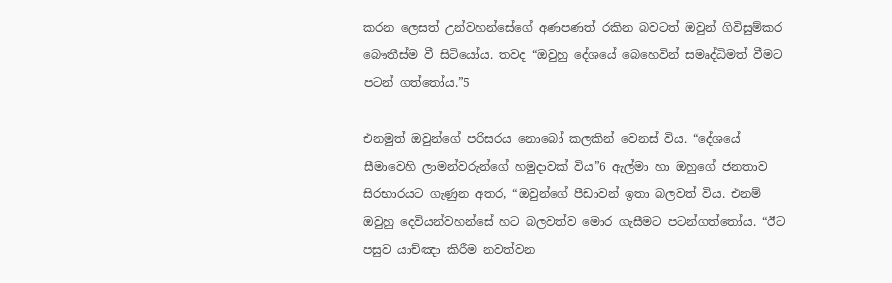කරන ලෙසත් උන්වහන්සේගේ අණපණත් රකින බවටත් ඔවුන් ගිවිසුම්කර බෞතීස්ම වී සිටියෝය. තවද “ඔවුහු දේශයේ බෙහෙවින් සමෘද්ධිමත් වීමට පටන් ගත්තෝය.”5

එනමුත් ඔවුන්ගේ පරිසරය නොබෝ කලකින් වෙනස් විය. “දේශයේ සීමාවෙහි ලාමන්වරුන්ගේ හමුදාවක් විය”6 ඇල්මා හා ඔහුගේ ජනතාව සිරභාරයට ගැණුන අතර, “ඔවුන්ගේ පීඩාවන් ඉතා බලවත් විය. එනම් ඔවුහු දෙවියන්වහන්සේ හට බලවත්ව මොර ගැසීමට පටන්ගත්තෝය. “ඊට පසුව යාච්ඤා කිරීම නවත්වන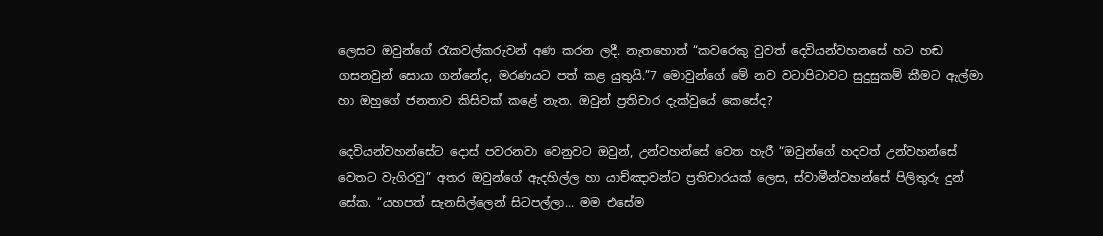ලෙසට ඔවුන්ගේ රැකවල්කරුවන් අණ කරන ලදී. නැතහොත් “කවරෙකු වුවත් දෙවියන්වහනසේ හට හඬ ගසනවුන් සොයා ගන්නේද, මරණයට පත් කළ යුතුයි.”7 මොවුන්ගේ මේ නව වටාපිටාවට සුදුසුකම් කීමට ඇල්මා හා ඔහුගේ ජනතාව කිසිවක් කළේ නැත. ඔවුන් ප්‍රතිචාර දැක්වුයේ කෙසේද?

දෙවියන්වහන්සේට දොස් පවරනවා වෙනුවට ඔවුන්, උන්වහන්සේ වෙත හැරී “ඔවුන්ගේ හදවත් උන්වහන්සේ වෙතට වැගිරවු” අතර ඔවුන්ගේ ඇදහිල්ල හා යාච්ඤාවන්ට ප්‍රතිචාරයක් ලෙස, ස්වාමීන්වහන්සේ පිලිතුරු දුන් සේක. “යහපත් සැනසිල්ලෙන් සිටපල්ලා... මම එසේම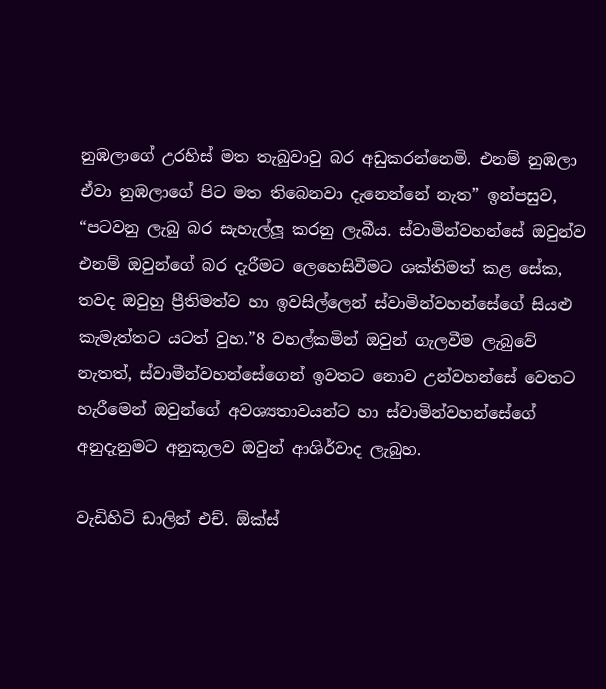නුඹලාගේ උරහිස් මත තැබුවාවු බර අඩුකරන්නෙමි. එනම් නුඹලා ඒවා නුඹලාගේ පිට මත තිබෙනවා දැනෙන්නේ නැත” ඉන්පසුව, “පටවනු ලැබු බර සැහැල්ලූ කරනු ලැබීය. ස්වාමින්වහන්සේ ඔවුන්ව එනම් ඔවුන්ගේ බර දැරීමට ලෙහෙසිවීමට ශක්තිමත් කළ සේක, තවද ඔවුහු ප්‍රීතිමත්ව හා ඉවසිල්ලෙන් ස්වාමින්වහන්සේගේ සියළු කැමැත්තට යටත් වුහ.”8 වහල්කමින් ඔවුන් ගැලවීම ලැබුවේ නැතත්, ස්වාමීන්වහන්සේගෙන් ඉවතට නොව උන්වහන්සේ වෙතට හැරීමෙන් ඔවුන්ගේ අවශ්‍යතාවයන්ට හා ස්වාමින්වහන්සේගේ අනුදැනුමට අනුකූලව ඔවුන් ආශිර්වාද ලැබුහ.

වැඩිහිටි ඩාලින් එච්. ඕක්ස්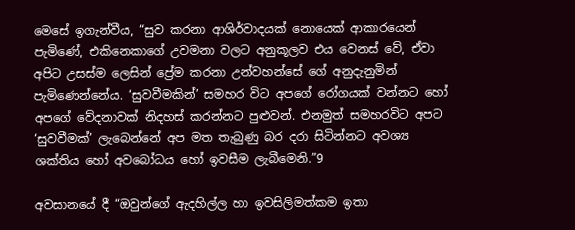මෙසේ ඉගැන්වීය, “සුව කරනා ආශිර්වාදයක් නොයෙක් ආකාරයෙන් පැමිණේ, එකිනෙකාගේ උවමනා වලට අනුකූලව එය වෙනස් වේ, ඒවා අපිට උසස්ම ලෙසින් ප්‍රේම කරනා උන්වහන්සේ ගේ අනුදැනුමින් පැමිණෙන්නේය. ‘සුවවීමකින්’ සමහර විට අපගේ රෝගයක් වන්නට හෝ අපගේ වේදනාවක් නිදහස් කරන්නට පුළුවන්. එනමුත් සමහරවිට අපට ‘සුවවීමක්’ ලැබෙන්නේ අප මත තැබුණු බර දරා සිටින්නට අවශ්‍ය ශක්තිය හෝ අවබෝධය හෝ ඉවසීම ලැබීමෙනි.”9

අවසානයේ දී “ඔවුන්ගේ ඇදහිල්ල හා ඉවසිලිමත්කම ඉතා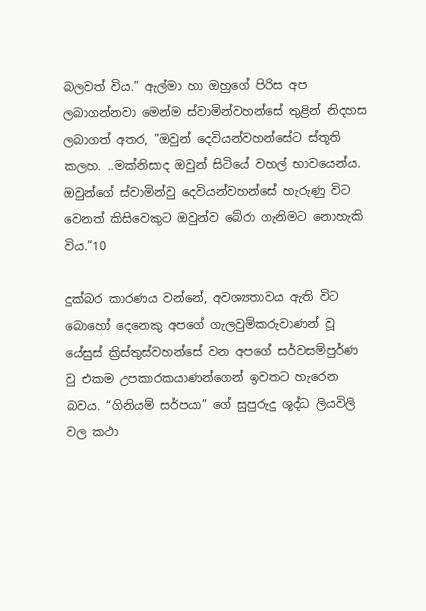බලවත් විය.” ඇල්මා හා ඔහුගේ පිරිස අප ලබාගන්නවා මෙන්ම ස්වාමින්වහන්සේ තුළින් නිදහස ලබාගත් අතර, ”ඔවුන් දෙවියන්වහන්සේට ස්තූති කලහ. ..මක්නිසාද ඔවුන් සිටියේ වහල් භාවයෙන්ය. ඔවුන්ගේ ස්වාමින්වු දෙවියන්වහන්සේ හැරුණු විට වෙනත් කිසිවෙකුට ඔවුන්ව බේරා ගැනිමට නොහැකි විය.”10

දුක්බර කාරණය වන්නේ, අවශ්‍යතාවය ඇති විට බොහෝ දෙනෙකු අපගේ ගැලවුම්කරුවාණන් වූ යේසුස් ක්‍රිස්තුස්වහන්සේ වන අපගේ සර්වසම්පුර්ණ වු එකම උපකාරකයාණන්ගෙන් ඉවතට හැරෙන බවය. “ගිනියම් සර්පයා” ගේ සුපුරුදු ශූද්ධ ලියවිලි වල කථා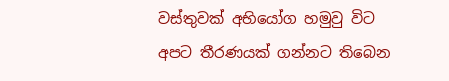වස්තුවක් අභියෝග හමුවු විට අපට තීරණයක් ගන්නට තිබෙන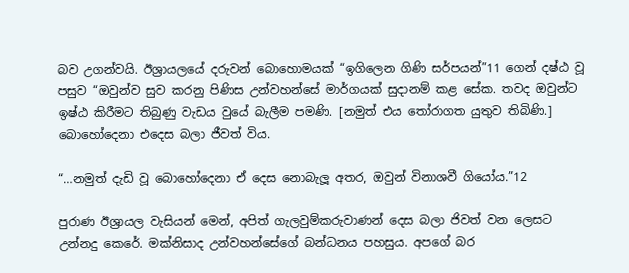බව උගන්වයි. ඊශ්‍රායලයේ දරුවන් බොහොමයක් “ඉගිලෙන ගිණි සර්පයන්”11 ගෙන් දෂ්ඨ වූ පසුව “ඔවුන්ව සුව කරනු පිණිස උන්වහන්සේ මාර්ගයක් සුදානම් කළ සේක. තවද ඔවුන්ට ඉෂ්ඨ කිරීමට තිබුණු වැඩය වුයේ බැලීම පමණි. [නමුත් එය තෝරාගත යුතුව තිබිණි.] බොහෝදෙනා එදෙස බලා ජීවත් විය.

“…නමුත් දැඩි වූ බොහෝදෙනා ඒ දෙස නොබැලූ අතර, ඔවුන් විනාශවී ගියෝය.”12

පුරාණ ඊශ්‍රායල වැසියන් මෙන්, අපිත් ගැලවුම්කරුවාණන් දෙස බලා ජිවත් වන ලෙසට උන්නදු කෙරේ. මක්නිසාද උන්වහන්සේගේ බන්ධනය පහසුය. අපගේ බර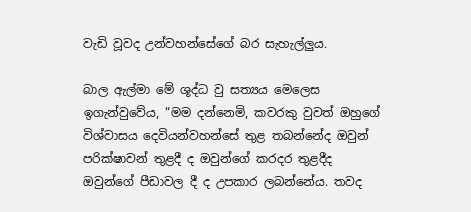වැඩි වූවද උන්වහන්සේගේ බර සැහැල්ලුය.

බාල ඇල්මා මේ ශූද්ධ වු සත්‍යය මෙලෙස ඉගැන්වුවේය, “මම දන්නෙමි, කවරකු වුවත් ඔහුගේ විශ්වාසය දෙවියන්වහන්සේ තුළ තබන්නේද ඔවුන් පරික්ෂාවන් තුළදී ද ඔවුන්ගේ කරදර තුළදීද ඔවුන්ගේ පීඩාවල දී ද උපකාර ලබන්නේය. තවද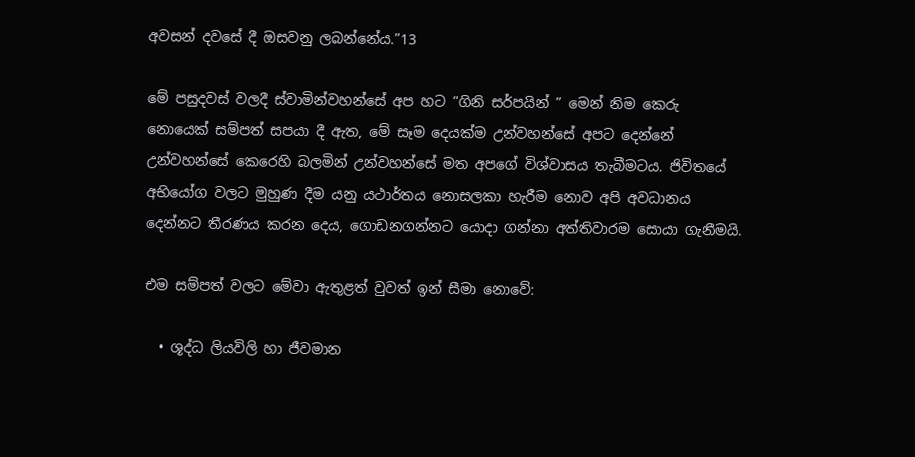අවසන් දවසේ දී ඔසවනු ලබන්නේය.”13

මේ පසුදවස් වලදී ස්වාමින්වහන්සේ අප හට “ගිනි සර්පයින් ” මෙන් නිම කෙරු නොයෙක් සම්පත් සපයා දී ඇත, මේ සෑම දෙයක්ම උන්වහන්සේ අපට දෙන්නේ උන්වහන්සේ කෙරෙහි බලමින් උන්වහන්සේ මත අපගේ විශ්වාසය තැබීමටය. ජිවිතයේ අභියෝග වලට මුහුණ දීම යනු යථාර්තය නොසලකා හැරීම නොව අපි අවධානය දෙන්නට තීරණය කරන දෙය, ගොඩනගන්නට යොදා ගන්නා අත්තිවාරම සොයා ගැනීමයි.

එම සම්පත් වලට මේවා ඇතුළත් වුවත් ඉන් සීමා නොවේ:

  • ශූද්ධ ලියවිලි හා ජීවමාන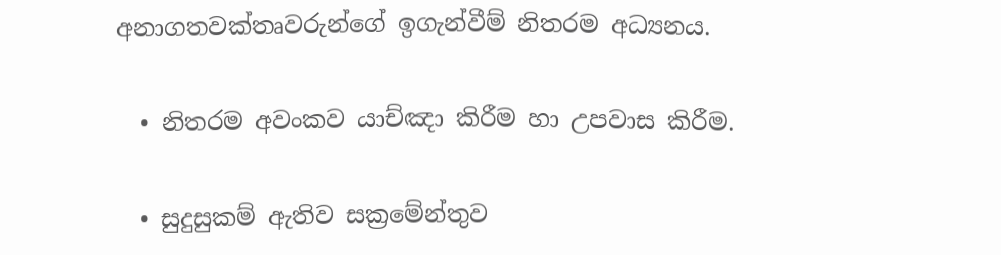අනාගතවක්තෘවරුන්ගේ ඉගැන්වීම් නිතරම අධ්‍යනය.

  • නිතරම අවංකව යාච්ඤා කිරීම හා උපවාස කිරීම.

  • සුදුසුකම් ඇතිව සක්‍රමේන්තුව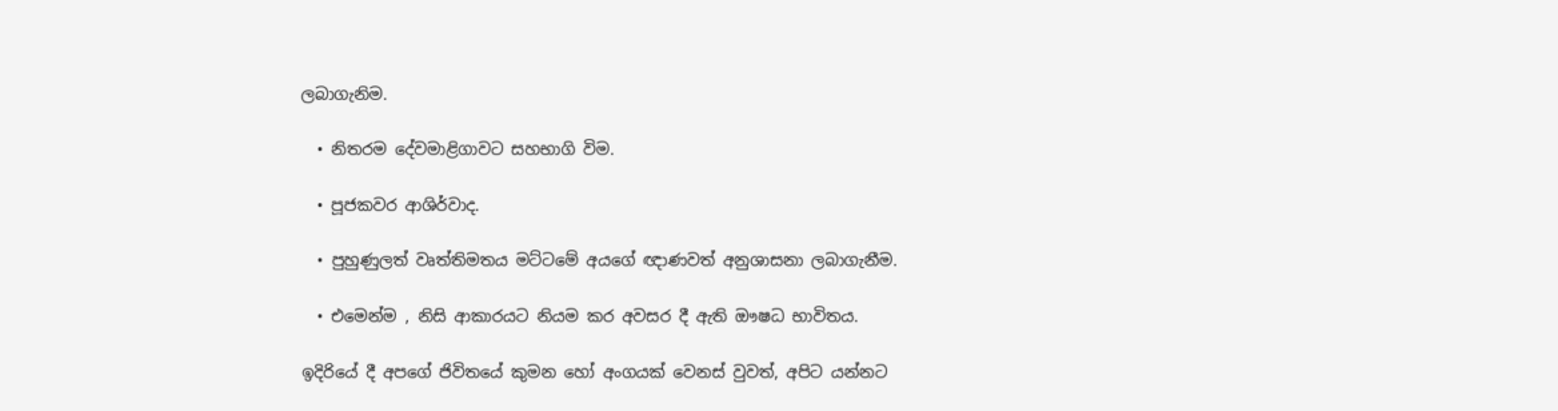ලබාගැනිම.

  • නිතරම දේවමාළිගාවට සහභාගි විම.

  • පූජකවර ආශිර්වාද.

  • පුහුණුලත් වෘත්තිමතය මට්ටමේ අයගේ ඥාණවත් අනුශාසනා ලබාගැනීම.

  • එමෙන්ම , නිසි ආකාරයට නියම කර අවසර දී ඇති ඖෂධ භාවිතය.

ඉදිරියේ දී අපගේ ජිවිතයේ කුමන හෝ අංගයක් වෙනස් වුවත්, අපිට යන්නට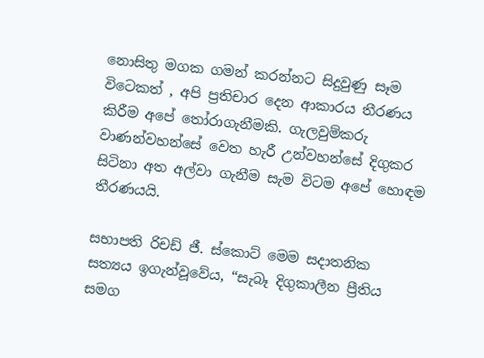නොසිතු මගක ගමන් කරන්නට සිදුවුණු සෑම විටෙකත් , අපි ප්‍රතිචාර දෙන ආකාරය තීරණය කිරීම අපේ තෝරාගැනීමකි. ගැලවුම්කරු වාණන්වහන්සේ වෙත හැරී උන්වහන්සේ දිගුකර සිටිනා අත අල්වා ගැනීම සැම විටම අපේ හොඳම තීරණයයි.

සභාපති රිචඩ් ජී. ස්කොට් මෙම සදාතනික සත්‍යය ඉගැන්වූවේය, “සැබෑ දිගුකාලීන ප්‍රීතිය සමග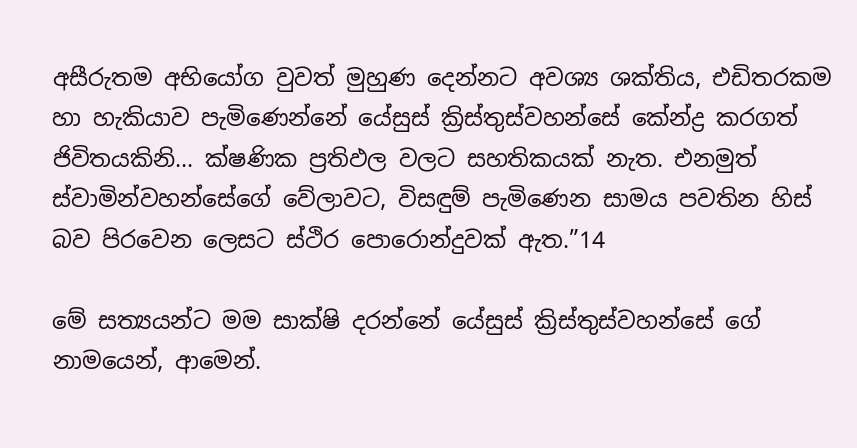අසීරුතම අභියෝග වුවත් මුහුණ දෙන්නට අවශ්‍ය ශක්තිය, එඩිතරකම හා හැකියාව පැමිණෙන්නේ යේසුස් ක්‍රිස්තුස්වහන්සේ කේන්ද්‍ර කරගත් ජිවිතයකිනි... ක්ෂණික ප්‍රතිඵල වලට සහතිකයක් නැත. එනමුත් ස්වාමින්වහන්සේගේ වේලාවට, විසඳුම් පැමිණෙන සාමය පවතින හිස් බව පිරවෙන ලෙසට ස්ථිර පොරොන්දුවක් ඇත.”14

මේ සත්‍යයන්ට මම සාක්ෂි දරන්නේ යේසුස් ක්‍රිස්තුස්වහන්සේ ගේ නාමයෙන්, ආමෙන්.